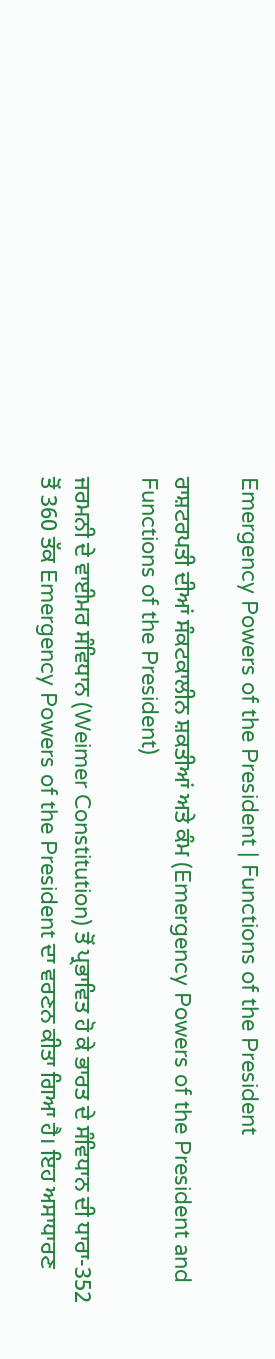Emergency Powers of the President | Functions of the President

ਰਾਸ਼ਟਰਪਤੀ ਦੀਆਂ ਸੰਕਟਕਾਲੀਨ ਸ਼ਕਤੀਆਂ ਅਤੇ ਕੰਮ (Emergency Powers of the President and Functions of the President)

ਜਰਮਨੀ ਦੇ ਵਾਈਮਰ ਸੰਵਿਧਾਨ (Weimer Constitution) ਤੋਂ ਪ੍ਰਭਾਵਿਤ ਹੋ ਕੇ ਭਾਰਤ ਦੇ ਸੰਵਿਧਾਨ ਦੀ ਧਾਰਾ-352 ਤੋਂ 360 ਤੱਕ Emergency Powers of the President ਦਾ ਵਰਣਨ ਕੀਤਾ ਗਿਆ ਹੈ। ਇਹ ਅਸਾਧਾਰਣ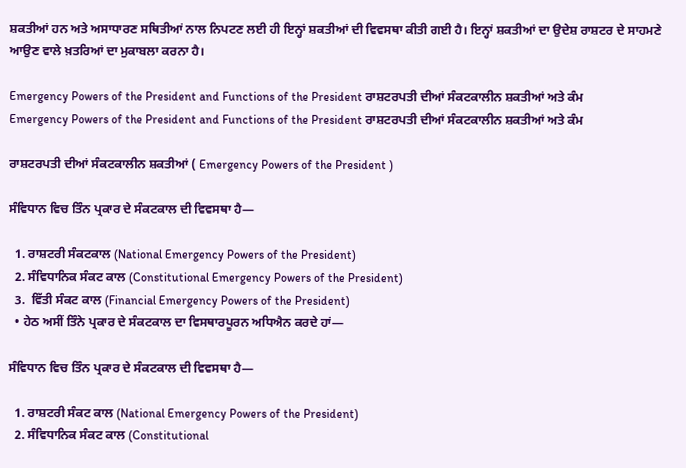ਸ਼ਕਤੀਆਂ ਹਨ ਅਤੇ ਅਸਾਧਾਰਣ ਸਥਿਤੀਆਂ ਨਾਲ ਨਿਪਟਣ ਲਈ ਹੀ ਇਨ੍ਹਾਂ ਸ਼ਕਤੀਆਂ ਦੀ ਵਿਵਸਥਾ ਕੀਤੀ ਗਈ ਹੈ। ਇਨ੍ਹਾਂ ਸ਼ਕਤੀਆਂ ਦਾ ਉਦੇਸ਼ ਰਾਸ਼ਟਰ ਦੇ ਸਾਹਮਣੇ ਆਉਣ ਵਾਲੇ ਖ਼ਤਰਿਆਂ ਦਾ ਮੁਕਾਬਲਾ ਕਰਨਾ ਹੈ।

Emergency Powers of the President and Functions of the President ਰਾਸ਼ਟਰਪਤੀ ਦੀਆਂ ਸੰਕਟਕਾਲੀਨ ਸ਼ਕਤੀਆਂ ਅਤੇ ਕੰਮ
Emergency Powers of the President and Functions of the President ਰਾਸ਼ਟਰਪਤੀ ਦੀਆਂ ਸੰਕਟਕਾਲੀਨ ਸ਼ਕਤੀਆਂ ਅਤੇ ਕੰਮ

ਰਾਸ਼ਟਰਪਤੀ ਦੀਆਂ ਸੰਕਟਕਾਲੀਨ ਸ਼ਕਤੀਆਂ ( Emergency Powers of the President )

ਸੰਵਿਧਾਨ ਵਿਚ ਤਿੰਨ ਪ੍ਰਕਾਰ ਦੇ ਸੰਕਟਕਾਲ ਦੀ ਵਿਵਸਥਾ ਹੈ—

  1. ਰਾਸ਼ਟਰੀ ਸੰਕਟਕਾਲ (National Emergency Powers of the President)
  2. ਸੰਵਿਧਾਨਿਕ ਸੰਕਟ ਕਾਲ (Constitutional Emergency Powers of the President)
  3.  ਵਿੱਤੀ ਸੰਕਟ ਕਾਲ (Financial Emergency Powers of the President)
  • ਹੇਠ ਅਸੀਂ ਤਿੰਨੇ ਪ੍ਰਕਾਰ ਦੇ ਸੰਕਟਕਾਲ ਦਾ ਵਿਸਥਾਰਪੂਰਨ ਅਧਿਐਨ ਕਰਦੇ ਹਾਂ—

ਸੰਵਿਧਾਨ ਵਿਚ ਤਿੰਨ ਪ੍ਰਕਾਰ ਦੇ ਸੰਕਟਕਾਲ ਦੀ ਵਿਵਸਥਾ ਹੈ—

  1. ਰਾਸ਼ਟਰੀ ਸੰਕਟ ਕਾਲ (National Emergency Powers of the President)
  2. ਸੰਵਿਧਾਨਿਕ ਸੰਕਟ ਕਾਲ (Constitutional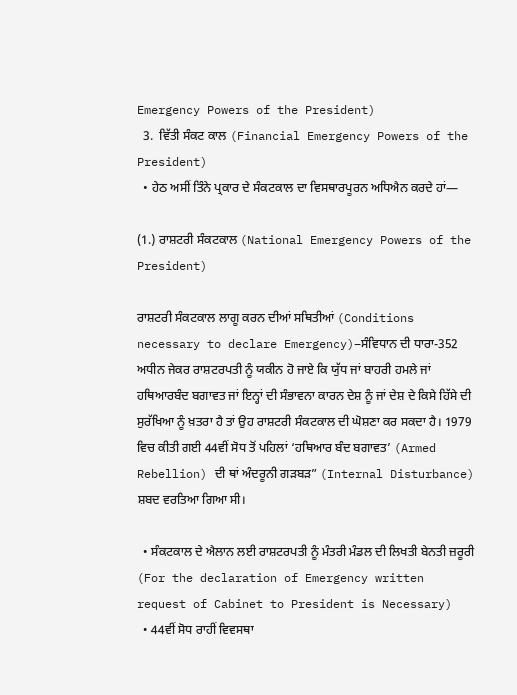Emergency Powers of the President)
  3.  ਵਿੱਤੀ ਸੰਕਟ ਕਾਲ (Financial Emergency Powers of the President)
  • ਹੇਠ ਅਸੀਂ ਤਿੰਨੇ ਪ੍ਰਕਾਰ ਦੇ ਸੰਕਟਕਾਲ ਦਾ ਵਿਸਥਾਰਪੂਰਨ ਅਧਿਐਨ ਕਰਦੇ ਹਾਂ—

(1.) ਰਾਸ਼ਟਰੀ ਸੰਕਟਕਾਲ (National Emergency Powers of the President)

ਰਾਸ਼ਟਰੀ ਸੰਕਟਕਾਲ ਲਾਗੂ ਕਰਨ ਦੀਆਂ ਸਥਿਤੀਆਂ (Conditions necessary to declare Emergency)–ਸੰਵਿਧਾਨ ਦੀ ਧਾਰਾ-352 ਅਧੀਨ ਜੇਕਰ ਰਾਸ਼ਟਰਪਤੀ ਨੂੰ ਯਕੀਨ ਹੋ ਜਾਏ ਕਿ ਯੁੱਧ ਜਾਂ ਬਾਹਰੀ ਹਮਲੇ ਜਾਂ ਹਥਿਆਰਬੰਦ ਬਗਾਵਤ ਜਾਂ ਇਨ੍ਹਾਂ ਦੀ ਸੰਭਾਵਨਾ ਕਾਰਨ ਦੇਸ਼ ਨੂੰ ਜਾਂ ਦੇਸ਼ ਦੇ ਕਿਸੇ ਹਿੱਸੇ ਦੀ ਸੁਰੱਖਿਆ ਨੂੰ ਖ਼ਤਰਾ ਹੈ ਤਾਂ ਉਹ ਰਾਸ਼ਟਰੀ ਸੰਕਟਕਾਲ ਦੀ ਘੋਸ਼ਣਾ ਕਰ ਸਕਦਾ ਹੈ। 1979 ਵਿਚ ਕੀਤੀ ਗਈ 44ਵੀਂ ਸੋਧ ਤੋਂ ਪਹਿਲਾਂ ‘ਹਥਿਆਰ ਬੰਦ ਬਗਾਵਤ’ (Armed Rebellion) ਦੀ ਥਾਂ ਅੰਦਰੂਨੀ ਗੜਬੜ” (Internal Disturbance) ਸ਼ਬਦ ਵਰਤਿਆ ਗਿਆ ਸੀ।

  • ਸੰਕਟਕਾਲ ਦੇ ਐਲਾਨ ਲਈ ਰਾਸ਼ਟਰਪਤੀ ਨੂੰ ਮੰਤਰੀ ਮੰਡਲ ਦੀ ਲਿਖਤੀ ਬੇਨਤੀ ਜ਼ਰੂਰੀ (For the declaration of Emergency written request of Cabinet to President is Necessary)
  • 44ਵੀਂ ਸੋਧ ਰਾਹੀਂ ਵਿਵਸਥਾ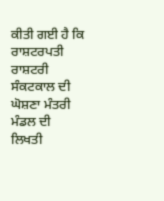ਕੀਤੀ ਗਈ ਹੈ ਕਿ ਰਾਸ਼ਟਰਪਤੀ ਰਾਸ਼ਟਰੀ ਸੰਕਟਕਾਲ ਦੀ ਘੋਸ਼ਣਾ ਮੰਤਰੀ ਮੰਡਲ ਦੀ ਲਿਖਤੀ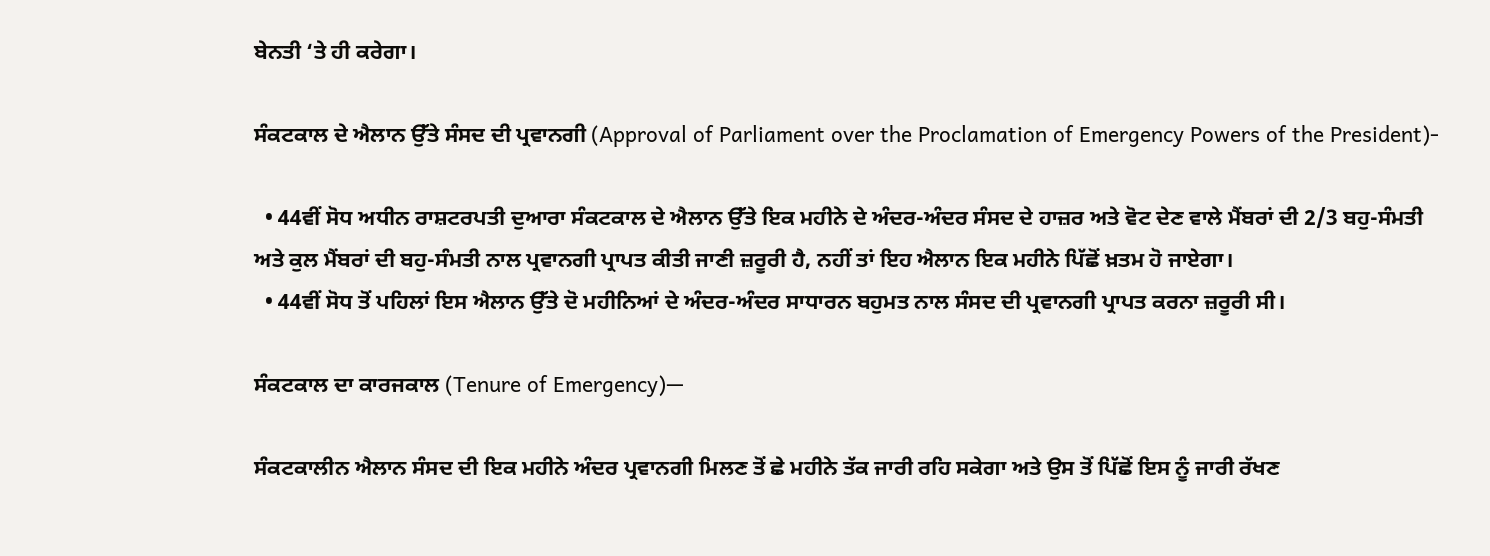ਬੇਨਤੀ ‘ਤੇ ਹੀ ਕਰੇਗਾ।

ਸੰਕਟਕਾਲ ਦੇ ਐਲਾਨ ਉੱਤੇ ਸੰਸਦ ਦੀ ਪ੍ਰਵਾਨਗੀ (Approval of Parliament over the Proclamation of Emergency Powers of the President)-

  • 44ਵੀਂ ਸੋਧ ਅਧੀਨ ਰਾਸ਼ਟਰਪਤੀ ਦੁਆਰਾ ਸੰਕਟਕਾਲ ਦੇ ਐਲਾਨ ਉੱਤੇ ਇਕ ਮਹੀਨੇ ਦੇ ਅੰਦਰ-ਅੰਦਰ ਸੰਸਦ ਦੇ ਹਾਜ਼ਰ ਅਤੇ ਵੋਟ ਦੇਣ ਵਾਲੇ ਮੈਂਬਰਾਂ ਦੀ 2/3 ਬਹੁ-ਸੰਮਤੀ ਅਤੇ ਕੁਲ ਮੈਂਬਰਾਂ ਦੀ ਬਹੁ-ਸੰਮਤੀ ਨਾਲ ਪ੍ਰਵਾਨਗੀ ਪ੍ਰਾਪਤ ਕੀਤੀ ਜਾਣੀ ਜ਼ਰੂਰੀ ਹੈ, ਨਹੀਂ ਤਾਂ ਇਹ ਐਲਾਨ ਇਕ ਮਹੀਨੇ ਪਿੱਛੋਂ ਖ਼ਤਮ ਹੋ ਜਾਏਗਾ।
  • 44ਵੀਂ ਸੋਧ ਤੋਂ ਪਹਿਲਾਂ ਇਸ ਐਲਾਨ ਉੱਤੇ ਦੋ ਮਹੀਨਿਆਂ ਦੇ ਅੰਦਰ-ਅੰਦਰ ਸਾਧਾਰਨ ਬਹੁਮਤ ਨਾਲ ਸੰਸਦ ਦੀ ਪ੍ਰਵਾਨਗੀ ਪ੍ਰਾਪਤ ਕਰਨਾ ਜ਼ਰੂਰੀ ਸੀ।

ਸੰਕਟਕਾਲ ਦਾ ਕਾਰਜਕਾਲ (Tenure of Emergency)—

ਸੰਕਟਕਾਲੀਨ ਐਲਾਨ ਸੰਸਦ ਦੀ ਇਕ ਮਹੀਨੇ ਅੰਦਰ ਪ੍ਰਵਾਨਗੀ ਮਿਲਣ ਤੋਂ ਛੇ ਮਹੀਨੇ ਤੱਕ ਜਾਰੀ ਰਹਿ ਸਕੇਗਾ ਅਤੇ ਉਸ ਤੋਂ ਪਿੱਛੋਂ ਇਸ ਨੂੰ ਜਾਰੀ ਰੱਖਣ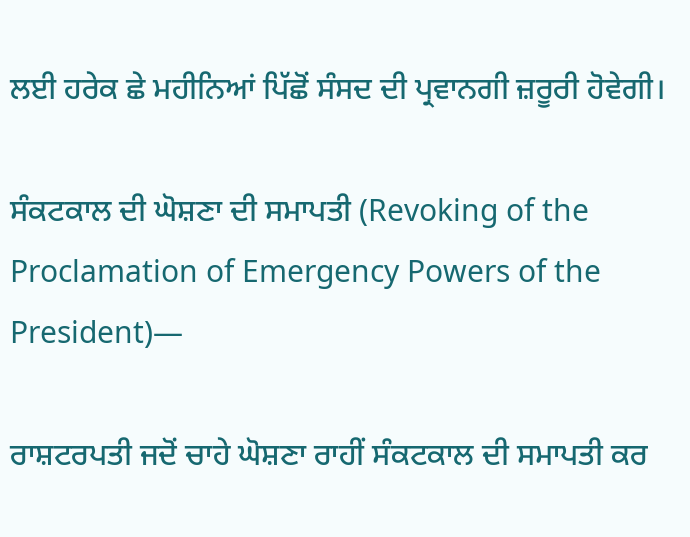ਲਈ ਹਰੇਕ ਛੇ ਮਹੀਨਿਆਂ ਪਿੱਛੋਂ ਸੰਸਦ ਦੀ ਪ੍ਰਵਾਨਗੀ ਜ਼ਰੂਰੀ ਹੋਵੇਗੀ।

ਸੰਕਟਕਾਲ ਦੀ ਘੋਸ਼ਣਾ ਦੀ ਸਮਾਪਤੀ (Revoking of the Proclamation of Emergency Powers of the President)—

ਰਾਸ਼ਟਰਪਤੀ ਜਦੋਂ ਚਾਹੇ ਘੋਸ਼ਣਾ ਰਾਹੀਂ ਸੰਕਟਕਾਲ ਦੀ ਸਮਾਪਤੀ ਕਰ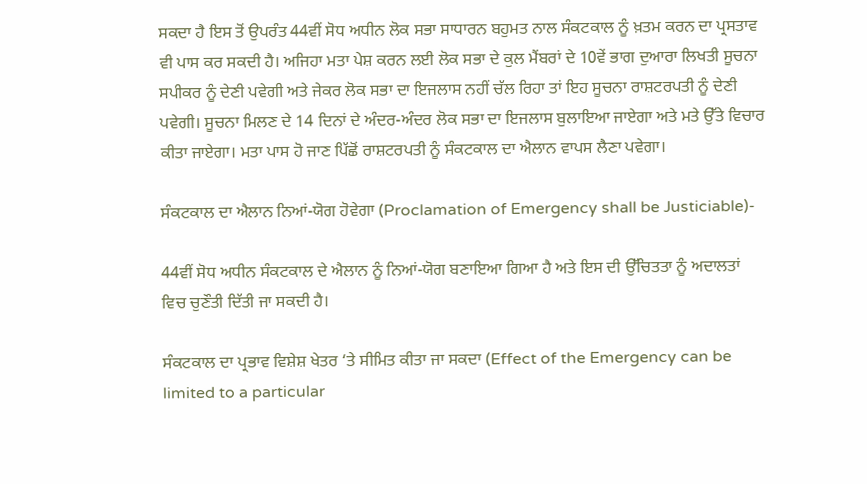ਸਕਦਾ ਹੈ ਇਸ ਤੋਂ ਉਪਰੰਤ 44ਵੀਂ ਸੋਧ ਅਧੀਨ ਲੋਕ ਸਭਾ ਸਾਧਾਰਨ ਬਹੁਮਤ ਨਾਲ ਸੰਕਟਕਾਲ ਨੂੰ ਖ਼ਤਮ ਕਰਨ ਦਾ ਪ੍ਰਸਤਾਵ ਵੀ ਪਾਸ ਕਰ ਸਕਦੀ ਹੈ। ਅਜਿਹਾ ਮਤਾ ਪੇਸ਼ ਕਰਨ ਲਈ ਲੋਕ ਸਭਾ ਦੇ ਕੁਲ ਮੈਂਬਰਾਂ ਦੇ 10ਵੇਂ ਭਾਗ ਦੁਆਰਾ ਲਿਖਤੀ ਸੂਚਨਾ ਸਪੀਕਰ ਨੂੰ ਦੇਣੀ ਪਵੇਗੀ ਅਤੇ ਜੇਕਰ ਲੋਕ ਸਭਾ ਦਾ ਇਜਲਾਸ ਨਹੀਂ ਚੱਲ ਰਿਹਾ ਤਾਂ ਇਹ ਸੂਚਨਾ ਰਾਸ਼ਟਰਪਤੀ ਨੂੰ ਦੇਣੀ ਪਵੇਗੀ। ਸੂਚਨਾ ਮਿਲਣ ਦੇ 14 ਦਿਨਾਂ ਦੇ ਅੰਦਰ-ਅੰਦਰ ਲੋਕ ਸਭਾ ਦਾ ਇਜਲਾਸ ਬੁਲਾਇਆ ਜਾਏਗਾ ਅਤੇ ਮਤੇ ਉੱਤੇ ਵਿਚਾਰ ਕੀਤਾ ਜਾਏਗਾ। ਮਤਾ ਪਾਸ ਹੋ ਜਾਣ ਪਿੱਛੋਂ ਰਾਸ਼ਟਰਪਤੀ ਨੂੰ ਸੰਕਟਕਾਲ ਦਾ ਐਲਾਨ ਵਾਪਸ ਲੈਣਾ ਪਵੇਗਾ।

ਸੰਕਟਕਾਲ ਦਾ ਐਲਾਨ ਨਿਆਂ-ਯੋਗ ਹੋਵੇਗਾ (Proclamation of Emergency shall be Justiciable)-

44ਵੀਂ ਸੋਧ ਅਧੀਨ ਸੰਕਟਕਾਲ ਦੇ ਐਲਾਨ ਨੂੰ ਨਿਆਂ-ਯੋਗ ਬਣਾਇਆ ਗਿਆ ਹੈ ਅਤੇ ਇਸ ਦੀ ਉੱਚਿਤਤਾ ਨੂੰ ਅਦਾਲਤਾਂ ਵਿਚ ਚੁਣੌਤੀ ਦਿੱਤੀ ਜਾ ਸਕਦੀ ਹੈ।

ਸੰਕਟਕਾਲ ਦਾ ਪ੍ਰਭਾਵ ਵਿਸ਼ੇਸ਼ ਖੇਤਰ ‘ਤੇ ਸੀਮਿਤ ਕੀਤਾ ਜਾ ਸਕਦਾ (Effect of the Emergency can be limited to a particular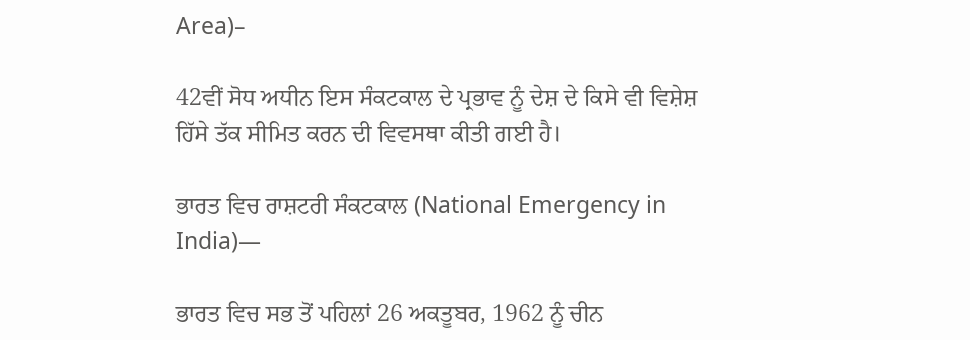Area)–

42ਵੀਂ ਸੋਧ ਅਧੀਨ ਇਸ ਸੰਕਟਕਾਲ ਦੇ ਪ੍ਰਭਾਵ ਨੂੰ ਦੇਸ਼ ਦੇ ਕਿਸੇ ਵੀ ਵਿਸ਼ੇਸ਼ ਹਿੱਸੇ ਤੱਕ ਸੀਮਿਤ ਕਰਨ ਦੀ ਵਿਵਸਥਾ ਕੀਤੀ ਗਈ ਹੈ।

ਭਾਰਤ ਵਿਚ ਰਾਸ਼ਟਰੀ ਸੰਕਟਕਾਲ (National Emergency in India)—

ਭਾਰਤ ਵਿਚ ਸਭ ਤੋਂ ਪਹਿਲਾਂ 26 ਅਕਤੂਬਰ, 1962 ਨੂੰ ਚੀਨ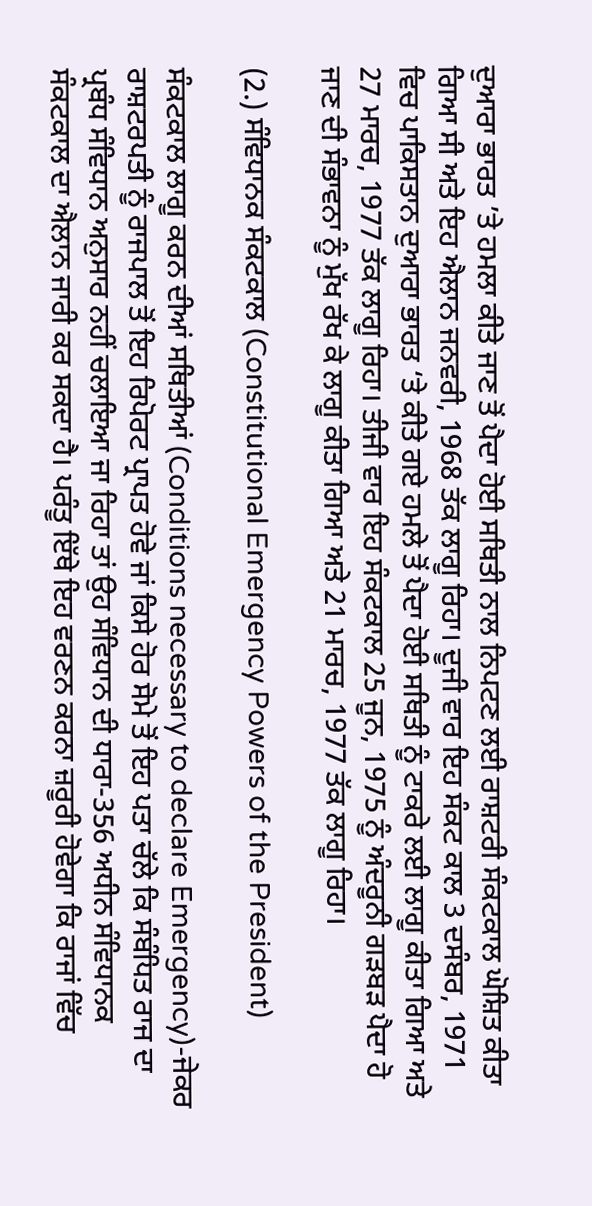ਦੁਆਰਾ ਭਾਰਤ ’ਤੇ ਹਮਲਾ ਕੀਤੇ ਜਾਣ ਤੋਂ ਪੈਦਾ ਹੋਈ ਸਥਿਤੀ ਨਾਲ ਨਿਪਟਣ ਲਈ ਰਾਸ਼ਟਰੀ ਸੰਕਟਕਾਲ ਘੋਸ਼ਿਤ ਕੀਤਾ ਗਿਆ ਸੀ ਅਤੇ ਇਹ ਐਲਾਨ ਜਨਵਰੀ, 1968 ਤੱਕ ਲਾਗੂ ਰਿਹਾ। ਦੂਜੀ ਵਾਰ ਇਹ ਸੰਕਟ ਕਾਲ 3 ਦਸੰਬਰ, 1971 ਵਿਚ ਪਾਕਿਸਤਾਨ ਦੁਆਰਾ ਭਾਰਤ ‘ਤੇ ਕੀਤੇ ਗਏ ਹਮਲੇ ਤੋਂ ਪੈਦਾ ਹੋਈ ਸਥਿਤੀ ਨੂੰ ਟਾਕਰੇ ਲਈ ਲਾਗੂ ਕੀਤਾ ਗਿਆ ਅਤੇ 27 ਮਾਰਚ, 1977 ਤੱਕ ਲਾਗੂ ਰਿਹਾ। ਤੀਜੀ ਵਾਰ ਇਹ ਸੰਕਟਕਾਲ 25 ਜੂਨ, 1975 ਨੂੰ ਅੰਦਰੂਨੀ ਗੜਬੜ ਪੈਦਾ ਹੋ ਜਾਣ ਦੀ ਸੰਭਾਵਨਾ ਨੂੰ ਮੁੱਖ ਰੱਖ ਕੇ ਲਾਗੂ ਕੀਤਾ ਗਿਆ ਅਤੇ 21 ਮਾਰਚ, 1977 ਤੱਕ ਲਾਗੂ ਰਿਹਾ।

(2.) ਸੰਵਿਧਾਨਕ ਸੰਕਟਕਾਲ (Constitutional Emergency Powers of the President)

ਸੰਕਟਕਾਲ ਲਾਗੂ ਕਰਨ ਦੀਆਂ ਸਥਿਤੀਆਂ (Conditions necessary to declare Emergency)-ਜੇਕਰ ਰਾਸ਼ਟਰਪਤੀ ਨੂੰ ਰਾਜਪਾਲ ਤੋਂ ਇਹ ਰਿਪੋਰਟ ਪ੍ਰਾਪਤ ਹੋਵੇ ਜਾਂ ਕਿਸੇ ਹੋਰ ਸੋਮੇ ਤੋਂ ਇਹ ਪਤਾ ਚੱਲੇ ਕਿ ਸੰਬੰਧਿਤ ਰਾਜ ਦਾ ਪ੍ਰਬੰਧ ਸੰਵਿਧਾਨ ਅਨੁਸਾਰ ਨਹੀਂ ਚਲਾਇਆ ਜਾ ਰਿਹਾ ਤਾਂ ਉਹ ਸੰਵਿਧਾਨ ਦੀ ਧਾਰਾ-356 ਅਧੀਨ ਸੰਵਿਧਾਨਕ ਸੰਕਟਕਾਲ ਦਾ ਐਲਾਨ ਜਾਰੀ ਕਰ ਸਕਦਾ ਹੈ। ਪਰੰਤੂ ਇੱਥੇ ਇਹ ਵਰਣਨ ਕਰਨਾ ਜ਼ਰੂਰੀ ਹੋਵੇਗਾ ਕਿ ਰਾਜਾਂ ਵਿੱਚ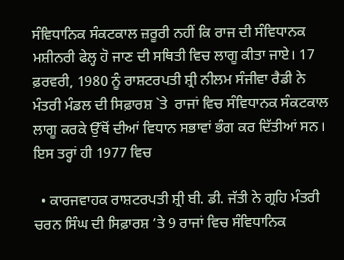ਸੰਵਿਧਾਨਿਕ ਸੰਕਟਕਾਲ ਜ਼ਰੂਰੀ ਨਹੀਂ ਕਿ ਰਾਜ ਦੀ ਸੰਵਿਧਾਨਕ ਮਸ਼ੀਨਰੀ ਫੇਲ੍ਹ ਹੋ ਜਾਣ ਦੀ ਸਥਿਤੀ ਵਿਚ ਲਾਗੂ ਕੀਤਾ ਜਾਏ। 17 ਫ਼ਰਵਰੀ, 1980 ਨੂੰ ਰਾਸ਼ਟਰਪਤੀ ਸ਼੍ਰੀ ਨੀਲਮ ਸੰਜੀਵਾ ਰੈਡੀ ਨੇ ਮੰਤਰੀ ਮੰਡਲ ਦੀ ਸਿਫ਼ਾਰਸ਼ `ਤੇ  ਰਾਜਾਂ ਵਿਚ ਸੰਵਿਧਾਨਕ ਸੰਕਟਕਾਲ ਲਾਗੂ ਕਰਕੇ ਉੱਥੋਂ ਦੀਆਂ ਵਿਧਾਨ ਸਭਾਵਾਂ ਭੰਗ ਕਰ ਦਿੱਤੀਆਂ ਸਨ। ਇਸ ਤਰ੍ਹਾਂ ਹੀ 1977 ਵਿਚ

  • ਕਾਰਜਵਾਹਕ ਰਾਸ਼ਟਰਪਤੀ ਸ਼੍ਰੀ ਬੀ. ਡੀ. ਜੱਤੀ ਨੇ ਗ੍ਰਹਿ ਮੰਤਰੀ ਚਰਨ ਸਿੰਘ ਦੀ ਸਿਫ਼ਾਰਸ਼ ’ਤੇ 9 ਰਾਜਾਂ ਵਿਚ ਸੰਵਿਧਾਨਿਕ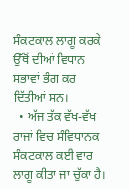ਸੰਕਟਕਾਲ ਲਾਗੂ ਕਰਕੇ ਉੱਥੋਂ ਦੀਆਂ ਵਿਧਾਨ ਸਭਾਵਾਂ ਭੰਗ ਕਰ ਦਿੱਤੀਆਂ ਸਨ।
  • ਅੱਜ ਤੱਕ ਵੱਖ-ਵੱਖ ਰਾਜਾਂ ਵਿਚ ਸੰਵਿਧਾਨਕ ਸੰਕਟਕਾਲ ਕਈ ਵਾਰ ਲਾਗੂ ਕੀਤਾ ਜਾ ਚੁੱਕਾ ਹੈ।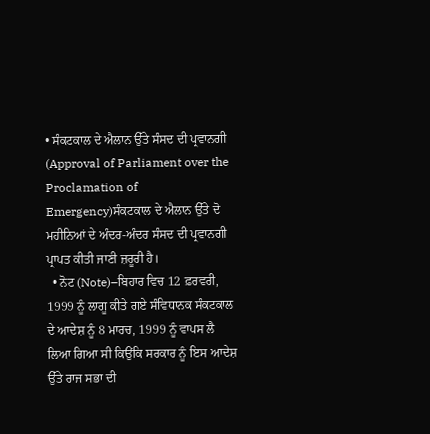• ਸੰਕਟਕਾਲ ਦੇ ਐਲਾਨ ਉੱਤੇ ਸੰਸਦ ਦੀ ਪ੍ਰਵਾਨਗੀ (Approval of Parliament over the Proclamation of Emergency)ਸੰਕਟਕਾਲ ਦੇ ਐਲਾਨ ਉੱਤੇ ਦੋ ਮਹੀਨਿਆਂ ਦੇ ਅੰਦਰ-ਅੰਦਰ ਸੰਸਦ ਦੀ ਪ੍ਰਵਾਨਗੀ ਪ੍ਰਾਪਤ ਕੀਤੀ ਜਾਣੀ ਜ਼ਰੂਰੀ ਹੈ।
  • ਨੋਟ (Note)–ਬਿਹਾਰ ਵਿਚ 12 ਫ਼ਰਵਰੀ, 1999 ਨੂੰ ਲਾਗੂ ਕੀਤੇ ਗਏ ਸੰਵਿਧਾਨਕ ਸੰਕਟਕਾਲ ਦੇ ਆਦੇਸ਼ ਨੂੰ 8 ਮਾਰਚ, 1999 ਨੂੰ ਵਾਪਸ ਲੈ ਲਿਆ ਗਿਆ ਸੀ ਕਿਉਂਕਿ ਸਰਕਾਰ ਨੂੰ ਇਸ ਆਦੇਸ਼ ਉੱਤੇ ਰਾਜ ਸਭਾ ਦੀ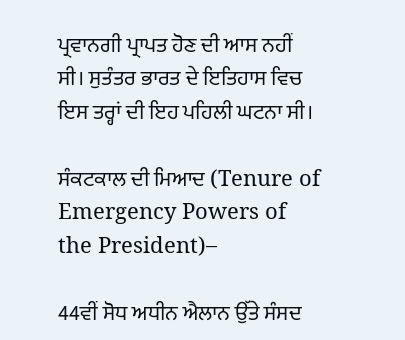ਪ੍ਰਵਾਨਗੀ ਪ੍ਰਾਪਤ ਹੋਣ ਦੀ ਆਸ ਨਹੀਂ ਸੀ। ਸੁਤੰਤਰ ਭਾਰਤ ਦੇ ਇਤਿਹਾਸ ਵਿਚ ਇਸ ਤਰ੍ਹਾਂ ਦੀ ਇਹ ਪਹਿਲੀ ਘਟਨਾ ਸੀ।

ਸੰਕਟਕਾਲ ਦੀ ਮਿਆਦ (Tenure of Emergency Powers of the President)–

44ਵੀਂ ਸੋਧ ਅਧੀਨ ਐਲਾਨ ਉੱਤੇ ਸੰਸਦ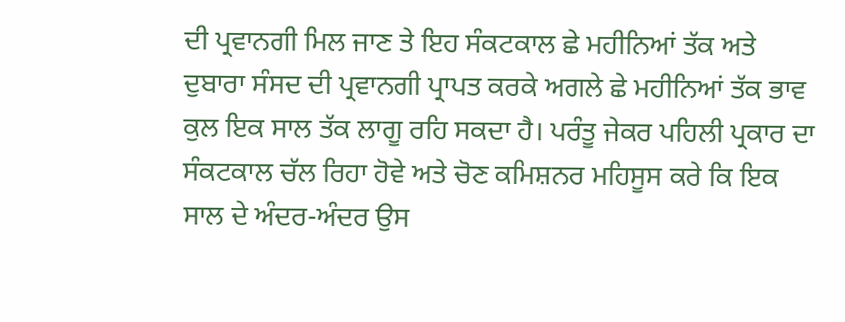ਦੀ ਪ੍ਰਵਾਨਗੀ ਮਿਲ ਜਾਣ ਤੇ ਇਹ ਸੰਕਟਕਾਲ ਛੇ ਮਹੀਨਿਆਂ ਤੱਕ ਅਤੇ ਦੁਬਾਰਾ ਸੰਸਦ ਦੀ ਪ੍ਰਵਾਨਗੀ ਪ੍ਰਾਪਤ ਕਰਕੇ ਅਗਲੇ ਛੇ ਮਹੀਨਿਆਂ ਤੱਕ ਭਾਵ ਕੁਲ ਇਕ ਸਾਲ ਤੱਕ ਲਾਗੂ ਰਹਿ ਸਕਦਾ ਹੈ। ਪਰੰਤੂ ਜੇਕਰ ਪਹਿਲੀ ਪ੍ਰਕਾਰ ਦਾ ਸੰਕਟਕਾਲ ਚੱਲ ਰਿਹਾ ਹੋਵੇ ਅਤੇ ਚੋਣ ਕਮਿਸ਼ਨਰ ਮਹਿਸੂਸ ਕਰੇ ਕਿ ਇਕ ਸਾਲ ਦੇ ਅੰਦਰ-ਅੰਦਰ ਉਸ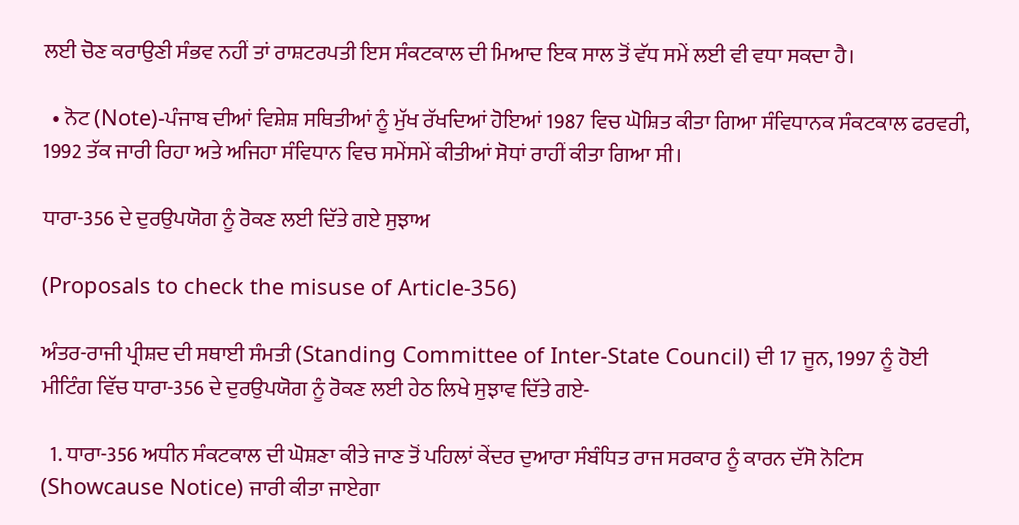ਲਈ ਚੋਣ ਕਰਾਉਣੀ ਸੰਭਵ ਨਹੀਂ ਤਾਂ ਰਾਸ਼ਟਰਪਤੀ ਇਸ ਸੰਕਟਕਾਲ ਦੀ ਮਿਆਦ ਇਕ ਸਾਲ ਤੋਂ ਵੱਧ ਸਮੇਂ ਲਈ ਵੀ ਵਧਾ ਸਕਦਾ ਹੈ।

  • ਨੋਟ (Note)-ਪੰਜਾਬ ਦੀਆਂ ਵਿਸ਼ੇਸ਼ ਸਥਿਤੀਆਂ ਨੂੰ ਮੁੱਖ ਰੱਖਦਿਆਂ ਹੋਇਆਂ 1987 ਵਿਚ ਘੋਸ਼ਿਤ ਕੀਤਾ ਗਿਆ ਸੰਵਿਧਾਨਕ ਸੰਕਟਕਾਲ ਫਰਵਰੀ, 1992 ਤੱਕ ਜਾਰੀ ਰਿਹਾ ਅਤੇ ਅਜਿਹਾ ਸੰਵਿਧਾਨ ਵਿਚ ਸਮੇਂਸਮੇਂ ਕੀਤੀਆਂ ਸੋਧਾਂ ਰਾਹੀਂ ਕੀਤਾ ਗਿਆ ਸੀ।

ਧਾਰਾ-356 ਦੇ ਦੁਰਉਪਯੋਗ ਨੂੰ ਰੋਕਣ ਲਈ ਦਿੱਤੇ ਗਏ ਸੁਝਾਅ

(Proposals to check the misuse of Article-356)

ਅੰਤਰ-ਰਾਜੀ ਪ੍ਰੀਸ਼ਦ ਦੀ ਸਥਾਈ ਸੰਮਤੀ (Standing Committee of Inter-State Council) ਦੀ 17 ਜੂਨ, 1997 ਨੂੰ ਹੋਈ ਮੀਟਿੰਗ ਵਿੱਚ ਧਾਰਾ-356 ਦੇ ਦੁਰਉਪਯੋਗ ਨੂੰ ਰੋਕਣ ਲਈ ਹੇਠ ਲਿਖੇ ਸੁਝਾਵ ਦਿੱਤੇ ਗਏ-

  1. ਧਾਰਾ-356 ਅਧੀਨ ਸੰਕਟਕਾਲ ਦੀ ਘੋਸ਼ਣਾ ਕੀਤੇ ਜਾਣ ਤੋਂ ਪਹਿਲਾਂ ਕੇਂਦਰ ਦੁਆਰਾ ਸੰਬੰਧਿਤ ਰਾਜ ਸਰਕਾਰ ਨੂੰ ਕਾਰਨ ਦੱਸੋ ਨੋਟਿਸ (Showcause Notice) ਜਾਰੀ ਕੀਤਾ ਜਾਏਗਾ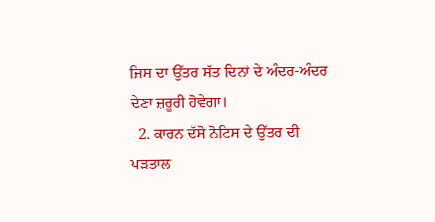ਜਿਸ ਦਾ ਉੱਤਰ ਸੱਤ ਦਿਨਾਂ ਦੇ ਅੰਦਰ-ਅੰਦਰ ਦੇਣਾ ਜ਼ਰੂਰੀ ਹੋਵੇਗਾ।
  2. ਕਾਰਨ ਦੱਸੋ ਨੋਟਿਸ ਦੇ ਉੱਤਰ ਦੀ ਪੜਤਾਲ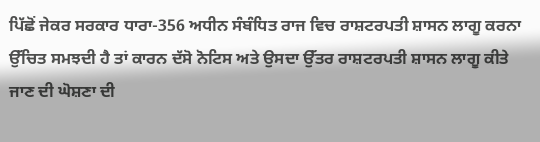ਪਿੱਛੋਂ ਜੇਕਰ ਸਰਕਾਰ ਧਾਰਾ-356 ਅਧੀਨ ਸੰਬੰਧਿਤ ਰਾਜ ਵਿਚ ਰਾਸ਼ਟਰਪਤੀ ਸ਼ਾਸਨ ਲਾਗੂ ਕਰਨਾ ਉੱਚਿਤ ਸਮਝਦੀ ਹੈ ਤਾਂ ਕਾਰਨ ਦੱਸੋ ਨੋਟਿਸ ਅਤੇ ਉਸਦਾ ਉੱਤਰ ਰਾਸ਼ਟਰਪਤੀ ਸ਼ਾਸਨ ਲਾਗੂ ਕੀਤੇ ਜਾਣ ਦੀ ਘੋਸ਼ਣਾ ਦੀ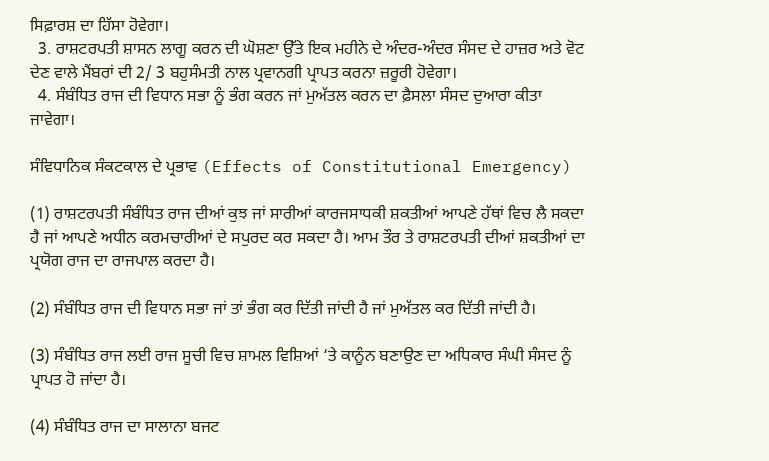ਸਿਫ਼ਾਰਸ਼ ਦਾ ਹਿੱਸਾ ਹੋਵੇਗਾ।
  3. ਰਾਸ਼ਟਰਪਤੀ ਸ਼ਾਸਨ ਲਾਗੂ ਕਰਨ ਦੀ ਘੋਸ਼ਣਾ ਉੱਤੇ ਇਕ ਮਹੀਨੇ ਦੇ ਅੰਦਰ-ਅੰਦਰ ਸੰਸਦ ਦੇ ਹਾਜ਼ਰ ਅਤੇ ਵੋਟ ਦੇਣ ਵਾਲੇ ਮੈਂਬਰਾਂ ਦੀ 2/ 3 ਬਹੁਸੰਮਤੀ ਨਾਲ ਪ੍ਰਵਾਨਗੀ ਪ੍ਰਾਪਤ ਕਰਨਾ ਜ਼ਰੂਰੀ ਹੋਵੇਗਾ।
  4. ਸੰਬੰਧਿਤ ਰਾਜ ਦੀ ਵਿਧਾਨ ਸਭਾ ਨੂੰ ਭੰਗ ਕਰਨ ਜਾਂ ਮੁਅੱਤਲ ਕਰਨ ਦਾ ਫ਼ੈਸਲਾ ਸੰਸਦ ਦੁਆਰਾ ਕੀਤਾ ਜਾਵੇਗਾ।

ਸੰਵਿਧਾਨਿਕ ਸੰਕਟਕਾਲ ਦੇ ਪ੍ਰਭਾਵ (Effects of Constitutional Emergency)

(1) ਰਾਸ਼ਟਰਪਤੀ ਸੰਬੰਧਿਤ ਰਾਜ ਦੀਆਂ ਕੁਝ ਜਾਂ ਸਾਰੀਆਂ ਕਾਰਜਸਾਧਕੀ ਸ਼ਕਤੀਆਂ ਆਪਣੇ ਹੱਥਾਂ ਵਿਚ ਲੈ ਸਕਦਾ ਹੈ ਜਾਂ ਆਪਣੇ ਅਧੀਨ ਕਰਮਚਾਰੀਆਂ ਦੇ ਸਪੁਰਦ ਕਰ ਸਕਦਾ ਹੈ। ਆਮ ਤੌਰ ਤੇ ਰਾਸ਼ਟਰਪਤੀ ਦੀਆਂ ਸ਼ਕਤੀਆਂ ਦਾ ਪ੍ਰਯੋਗ ਰਾਜ ਦਾ ਰਾਜਪਾਲ ਕਰਦਾ ਹੈ।

(2) ਸੰਬੰਧਿਤ ਰਾਜ ਦੀ ਵਿਧਾਨ ਸਭਾ ਜਾਂ ਤਾਂ ਭੰਗ ਕਰ ਦਿੱਤੀ ਜਾਂਦੀ ਹੈ ਜਾਂ ਮੁਅੱਤਲ ਕਰ ਦਿੱਤੀ ਜਾਂਦੀ ਹੈ।

(3) ਸੰਬੰਧਿਤ ਰਾਜ ਲਈ ਰਾਜ ਸੂਚੀ ਵਿਚ ਸ਼ਾਮਲ ਵਿਸ਼ਿਆਂ ‘ਤੇ ਕਾਨੂੰਨ ਬਣਾਉਣ ਦਾ ਅਧਿਕਾਰ ਸੰਘੀ ਸੰਸਦ ਨੂੰ ਪ੍ਰਾਪਤ ਹੋ ਜਾਂਦਾ ਹੈ।

(4) ਸੰਬੰਧਿਤ ਰਾਜ ਦਾ ਸਾਲਾਨਾ ਬਜਟ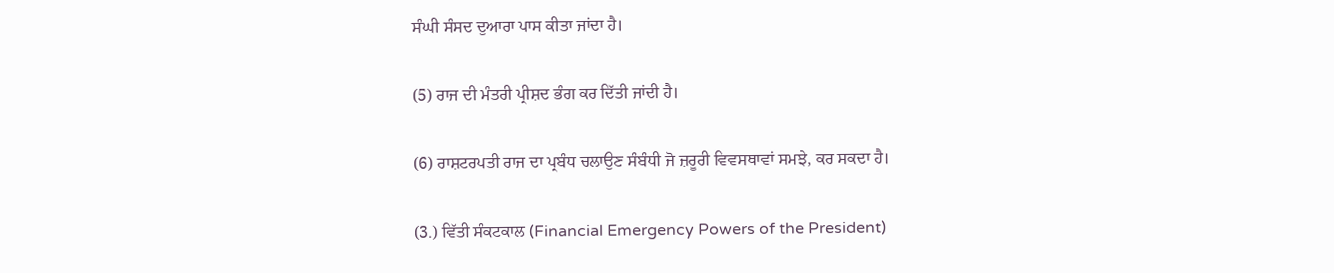ਸੰਘੀ ਸੰਸਦ ਦੁਆਰਾ ਪਾਸ ਕੀਤਾ ਜਾਂਦਾ ਹੈ।

(5) ਰਾਜ ਦੀ ਮੰਤਰੀ ਪ੍ਰੀਸ਼ਦ ਭੰਗ ਕਰ ਦਿੱਤੀ ਜਾਂਦੀ ਹੈ।

(6) ਰਾਸ਼ਟਰਪਤੀ ਰਾਜ ਦਾ ਪ੍ਰਬੰਧ ਚਲਾਉਣ ਸੰਬੰਧੀ ਜੋ ਜ਼ਰੂਰੀ ਵਿਵਸਥਾਵਾਂ ਸਮਝੇ, ਕਰ ਸਕਦਾ ਹੈ।

(3.) ਵਿੱਤੀ ਸੰਕਟਕਾਲ (Financial Emergency Powers of the President)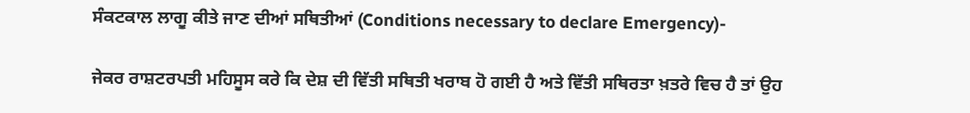ਸੰਕਟਕਾਲ ਲਾਗੂ ਕੀਤੇ ਜਾਣ ਦੀਆਂ ਸਥਿਤੀਆਂ (Conditions necessary to declare Emergency)-

ਜੇਕਰ ਰਾਸ਼ਟਰਪਤੀ ਮਹਿਸੂਸ ਕਰੇ ਕਿ ਦੇਸ਼ ਦੀ ਵਿੱਤੀ ਸਥਿਤੀ ਖਰਾਬ ਹੋ ਗਈ ਹੈ ਅਤੇ ਵਿੱਤੀ ਸਥਿਰਤਾ ਖ਼ਤਰੇ ਵਿਚ ਹੈ ਤਾਂ ਉਹ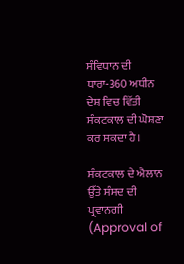ਸੰਵਿਧਾਨ ਦੀ ਧਾਰਾ-360 ਅਧੀਨ ਦੇਸ਼ ਵਿਚ ਵਿੱਤੀ ਸੰਕਟਕਾਲ ਦੀ ਘੋਸ਼ਣਾ ਕਰ ਸਕਦਾ ਹੈ।

ਸੰਕਟਕਾਲ ਦੇ ਐਲਾਨ ਉੱਤੇ ਸੰਸਦ ਦੀ ਪ੍ਰਵਾਨਗੀ (Approval of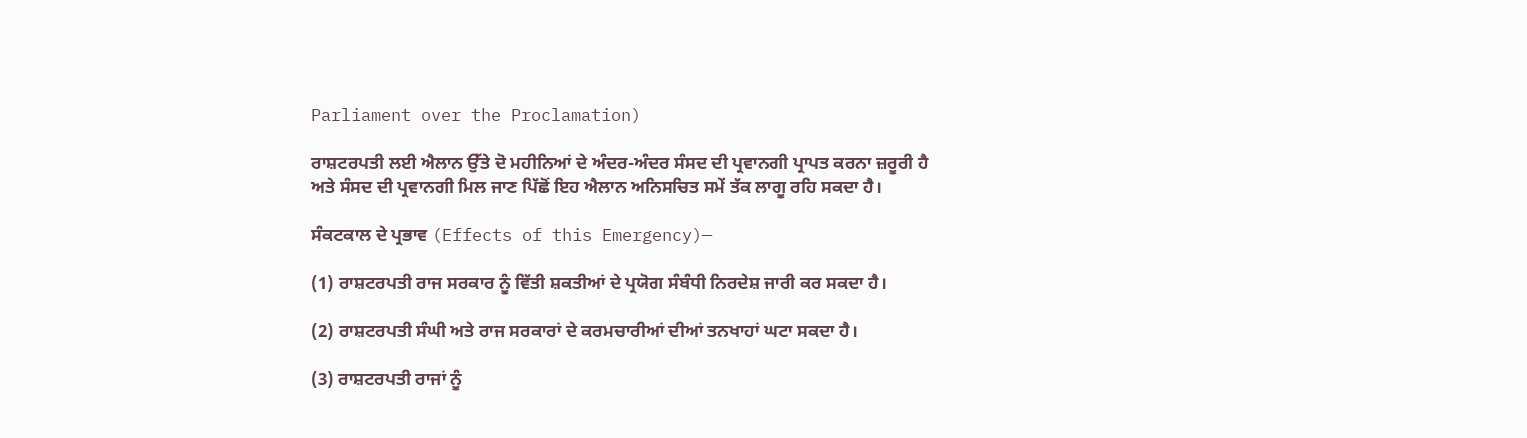Parliament over the Proclamation)

ਰਾਸ਼ਟਰਪਤੀ ਲਈ ਐਲਾਨ ਉੱਤੇ ਦੋ ਮਹੀਨਿਆਂ ਦੇ ਅੰਦਰ-ਅੰਦਰ ਸੰਸਦ ਦੀ ਪ੍ਰਵਾਨਗੀ ਪ੍ਰਾਪਤ ਕਰਨਾ ਜ਼ਰੂਰੀ ਹੈ ਅਤੇ ਸੰਸਦ ਦੀ ਪ੍ਰਵਾਨਗੀ ਮਿਲ ਜਾਣ ਪਿੱਛੋਂ ਇਹ ਐਲਾਨ ਅਨਿਸਚਿਤ ਸਮੇਂ ਤੱਕ ਲਾਗੂ ਰਹਿ ਸਕਦਾ ਹੈ।

ਸੰਕਟਕਾਲ ਦੇ ਪ੍ਰਭਾਵ (Effects of this Emergency)—

(1) ਰਾਸ਼ਟਰਪਤੀ ਰਾਜ ਸਰਕਾਰ ਨੂੰ ਵਿੱਤੀ ਸ਼ਕਤੀਆਂ ਦੇ ਪ੍ਰਯੋਗ ਸੰਬੰਧੀ ਨਿਰਦੇਸ਼ ਜਾਰੀ ਕਰ ਸਕਦਾ ਹੈ।

(2) ਰਾਸ਼ਟਰਪਤੀ ਸੰਘੀ ਅਤੇ ਰਾਜ ਸਰਕਾਰਾਂ ਦੇ ਕਰਮਚਾਰੀਆਂ ਦੀਆਂ ਤਨਖਾਹਾਂ ਘਟਾ ਸਕਦਾ ਹੈ।

(3) ਰਾਸ਼ਟਰਪਤੀ ਰਾਜਾਂ ਨੂੰ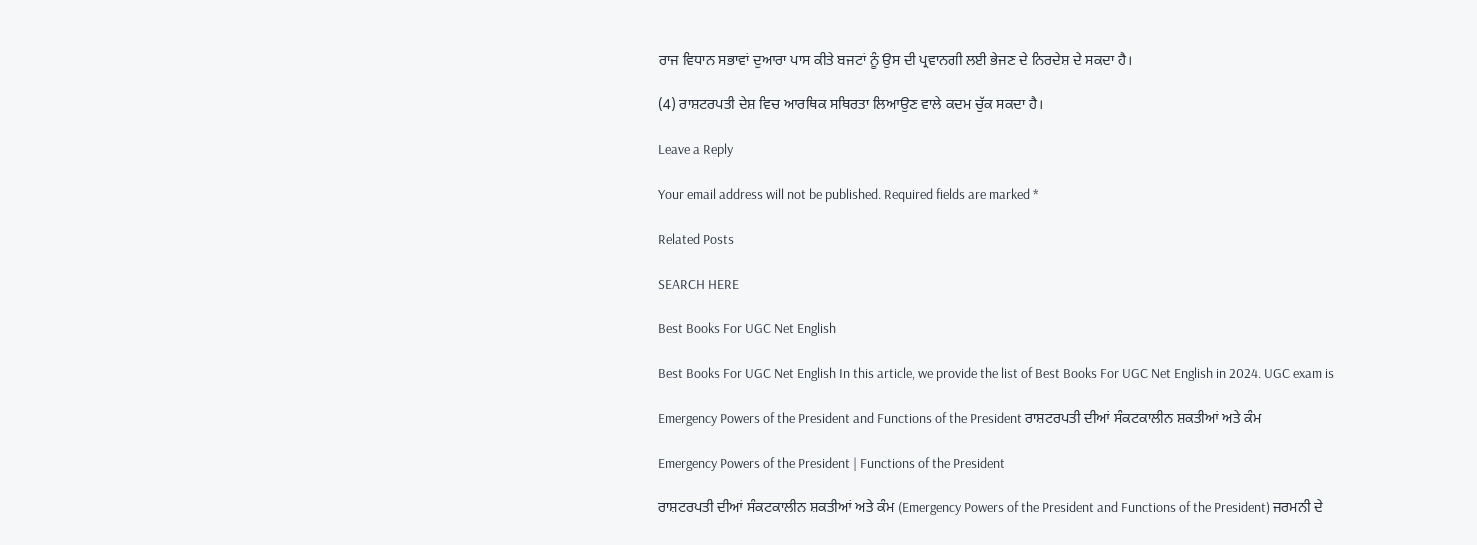ਰਾਜ ਵਿਧਾਨ ਸਭਾਵਾਂ ਦੁਆਰਾ ਪਾਸ ਕੀਤੇ ਬਜਟਾਂ ਨੂੰ ਉਸ ਦੀ ਪ੍ਰਵਾਨਗੀ ਲਈ ਭੇਜਣ ਦੇ ਨਿਰਦੇਸ਼ ਦੇ ਸਕਦਾ ਹੈ।

(4) ਰਾਸ਼ਟਰਪਤੀ ਦੇਸ਼ ਵਿਚ ਆਰਥਿਕ ਸਥਿਰਤਾ ਲਿਆਉਣ ਵਾਲੇ ਕਦਮ ਚੁੱਕ ਸਕਦਾ ਹੈ।

Leave a Reply

Your email address will not be published. Required fields are marked *

Related Posts

SEARCH HERE

Best Books For UGC Net English

Best Books For UGC Net English In this article, we provide the list of Best Books For UGC Net English in 2024. UGC exam is

Emergency Powers of the President and Functions of the President ਰਾਸ਼ਟਰਪਤੀ ਦੀਆਂ ਸੰਕਟਕਾਲੀਨ ਸ਼ਕਤੀਆਂ ਅਤੇ ਕੰਮ

Emergency Powers of the President | Functions of the President

ਰਾਸ਼ਟਰਪਤੀ ਦੀਆਂ ਸੰਕਟਕਾਲੀਨ ਸ਼ਕਤੀਆਂ ਅਤੇ ਕੰਮ (Emergency Powers of the President and Functions of the President) ਜਰਮਨੀ ਦੇ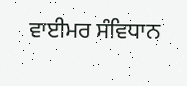ਵਾਈਮਰ ਸੰਵਿਧਾਨ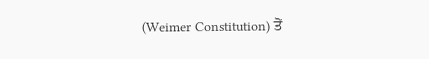(Weimer Constitution) ਤੋਂ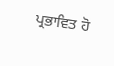ਪ੍ਰਭਾਵਿਤ ਹੋ